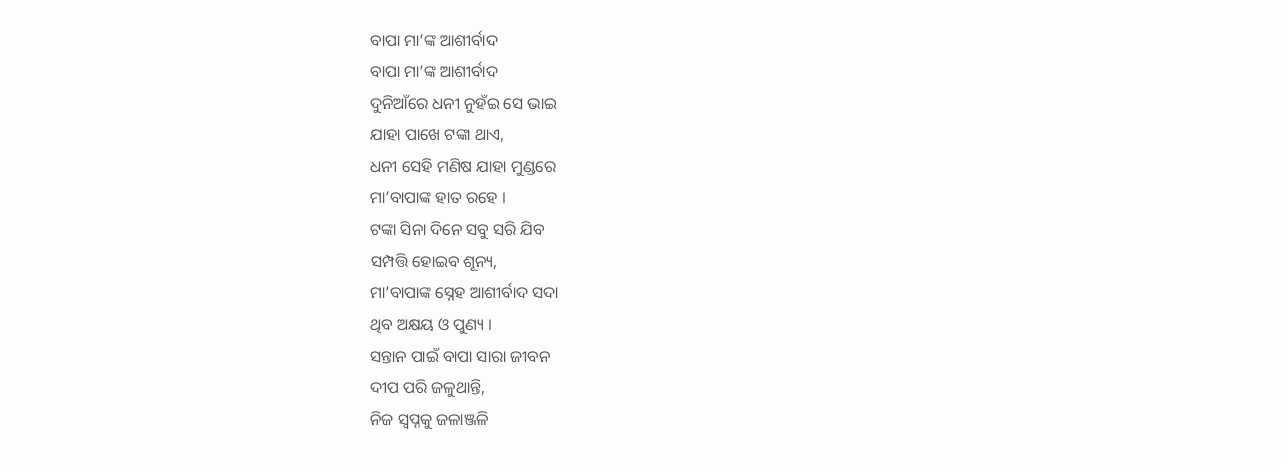ବାପା ମା’ଙ୍କ ଆଶୀର୍ବାଦ
ବାପା ମା’ଙ୍କ ଆଶୀର୍ବାଦ
ଦୁନିଆଁରେ ଧନୀ ନୁହଁଇ ସେ ଭାଇ
ଯାହା ପାଖେ ଟଙ୍କା ଥାଏ,
ଧନୀ ସେହି ମଣିଷ ଯାହା ମୁଣ୍ଡରେ
ମା’ବାପାଙ୍କ ହାତ ରହେ ।
ଟଙ୍କା ସିନା ଦିନେ ସବୁ ସରି ଯିବ
ସମ୍ପତ୍ତି ହୋଇବ ଶୂନ୍ୟ,
ମା’ବାପାଙ୍କ ସ୍ନେହ ଆଶୀର୍ବାଦ ସଦା
ଥିବ ଅକ୍ଷୟ ଓ ପୁଣ୍ୟ ।
ସନ୍ତାନ ପାଇଁ ବାପା ସାରା ଜୀବନ
ଦୀପ ପରି ଜଳୁଥାନ୍ତି,
ନିଜ ସ୍ୱପ୍ନକୁ ଜଳାଞ୍ଜଳି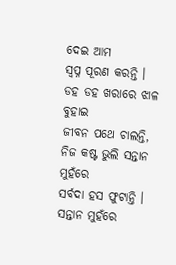ଦେଇ ଆମ
ସ୍ୱପ୍ନ ପୂରଣ କରନ୍ତି ।
ଡହ ଡହ ଖରାରେ ଝାଳ ବୁହାଇ
ଜୀବନ ପଥେ ଚାଲନ୍ତି,
ନିଜ କଷ୍ଟ ଭୁଲି ସନ୍ତାନ ମୁହଁରେ
ସର୍ବଦା ହସ ଫୁଟାନ୍ତି ।
ସନ୍ତାନ ମୁହଁରେ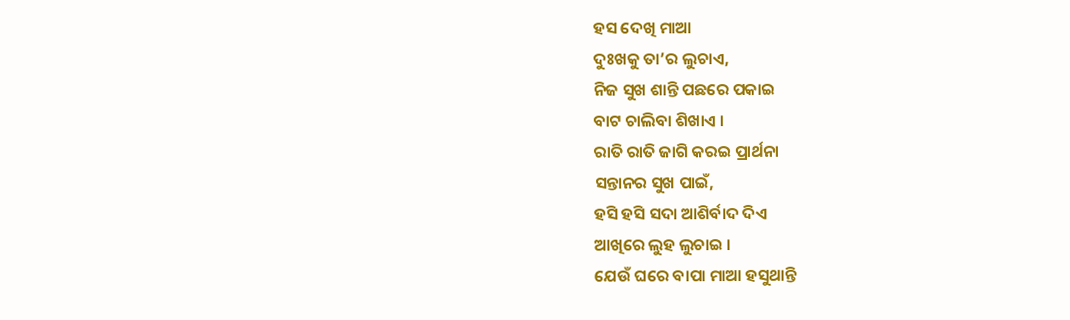ହସ ଦେଖି ମାଆ
ଦୁଃଖକୁ ତା’ର ଲୁଚାଏ,
ନିଜ ସୁଖ ଶାନ୍ତି ପଛରେ ପକାଇ
ବାଟ ଚାଲିବା ଶିଖାଏ ।
ରାତି ରାତି ଜାଗି କରଇ ପ୍ରାର୍ଥନା
ସନ୍ତାନର ସୁଖ ପାଇଁ,
ହସି ହସି ସଦା ଆଶିର୍ବାଦ ଦିଏ
ଆଖିରେ ଲୁହ ଲୁଚାଇ ।
ଯେଉଁ ଘରେ ବାପା ମାଆ ହସୁଥାନ୍ତି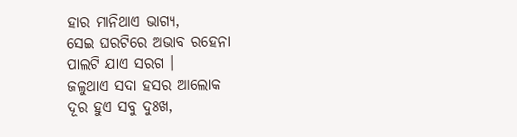ହାର ମାନିଥାଏ ଭାଗ୍ୟ,
ସେଇ ଘରଟିରେ ଅଭାବ ରହେନା
ପାଲଟି ଯାଏ ସରଗ ।
ଜଳୁଥାଏ ସଦା ହସର ଆଲୋକ
ଦୂର ହୁଏ ସବୁ ଦୁଃଖ,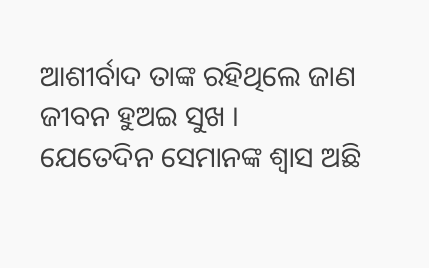ଆଶୀର୍ବାଦ ତାଙ୍କ ରହିଥିଲେ ଜାଣ
ଜୀବନ ହୁଅଇ ସୁଖ ।
ଯେତେଦିନ ସେମାନଙ୍କ ଶ୍ୱାସ ଅଛି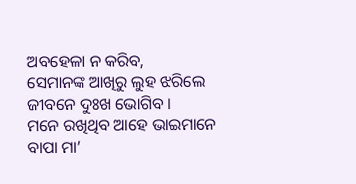ଅବହେଳା ନ କରିବ,
ସେମାନଙ୍କ ଆଖିରୁ ଲୁହ ଝରିଲେ
ଜୀବନେ ଦୁଃଖ ଭୋଗିବ ।
ମନେ ରଖିଥିବ ଆହେ ଭାଇମାନେ
ବାପା ମା’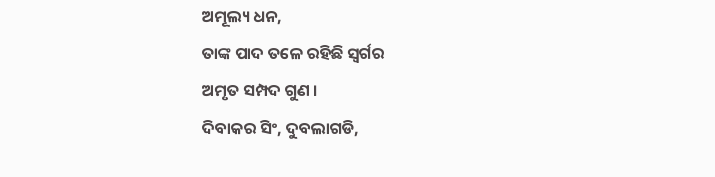ଅମୂଲ୍ୟ ଧନ,
ତାଙ୍କ ପାଦ ତଳେ ରହିଛି ସ୍ବର୍ଗର
ଅମୃତ ସମ୍ପଦ ଗୁଣ ।
ଦିବାକର ସିଂ, ଦୁବଲାଗଡି,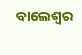ବାଲେଶ୍ଵର